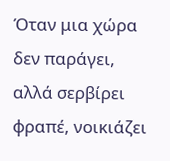Όταν μια χώρα δεν παράγει, αλλά σερβίρει φραπέ, νοικιάζει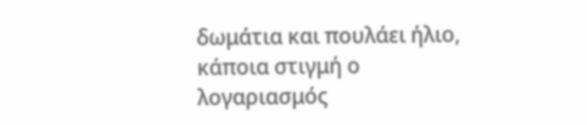δωμάτια και πουλάει ήλιο, κάποια στιγμή ο λογαριασμός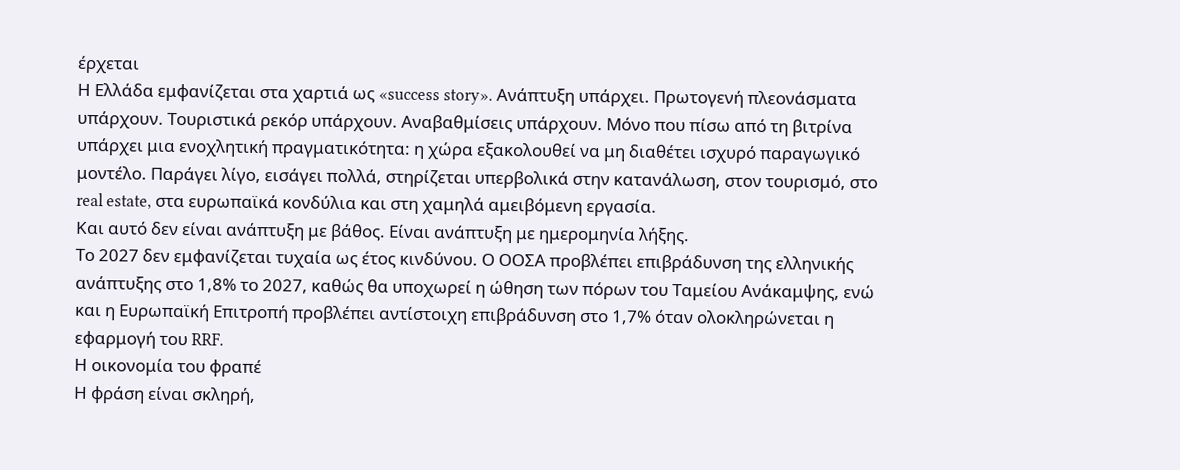έρχεται
Η Ελλάδα εμφανίζεται στα χαρτιά ως «success story». Ανάπτυξη υπάρχει. Πρωτογενή πλεονάσματα υπάρχουν. Τουριστικά ρεκόρ υπάρχουν. Αναβαθμίσεις υπάρχουν. Μόνο που πίσω από τη βιτρίνα υπάρχει μια ενοχλητική πραγματικότητα: η χώρα εξακολουθεί να μη διαθέτει ισχυρό παραγωγικό μοντέλο. Παράγει λίγο, εισάγει πολλά, στηρίζεται υπερβολικά στην κατανάλωση, στον τουρισμό, στο real estate, στα ευρωπαϊκά κονδύλια και στη χαμηλά αμειβόμενη εργασία.
Και αυτό δεν είναι ανάπτυξη με βάθος. Είναι ανάπτυξη με ημερομηνία λήξης.
Το 2027 δεν εμφανίζεται τυχαία ως έτος κινδύνου. Ο ΟΟΣΑ προβλέπει επιβράδυνση της ελληνικής ανάπτυξης στο 1,8% το 2027, καθώς θα υποχωρεί η ώθηση των πόρων του Ταμείου Ανάκαμψης, ενώ και η Ευρωπαϊκή Επιτροπή προβλέπει αντίστοιχη επιβράδυνση στο 1,7% όταν ολοκληρώνεται η εφαρμογή του RRF.
Η οικονομία του φραπέ
Η φράση είναι σκληρή,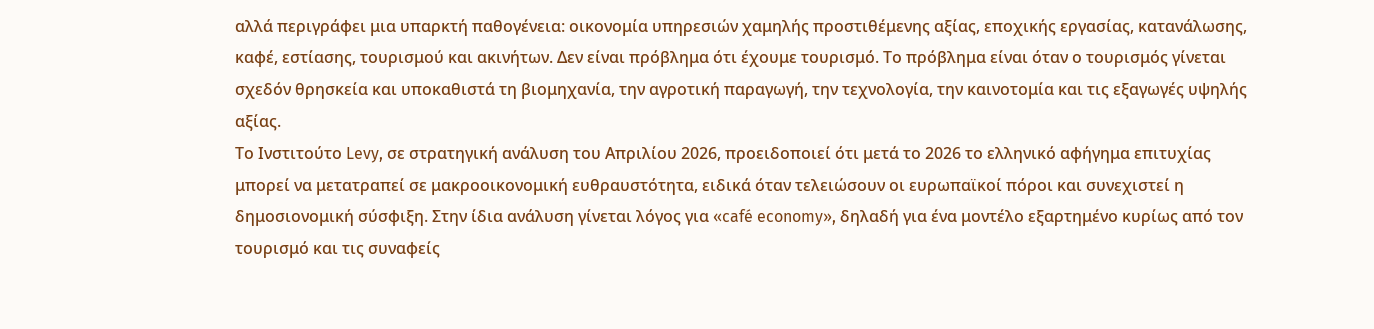αλλά περιγράφει μια υπαρκτή παθογένεια: οικονομία υπηρεσιών χαμηλής προστιθέμενης αξίας, εποχικής εργασίας, κατανάλωσης, καφέ, εστίασης, τουρισμού και ακινήτων. Δεν είναι πρόβλημα ότι έχουμε τουρισμό. Το πρόβλημα είναι όταν ο τουρισμός γίνεται σχεδόν θρησκεία και υποκαθιστά τη βιομηχανία, την αγροτική παραγωγή, την τεχνολογία, την καινοτομία και τις εξαγωγές υψηλής αξίας.
Το Ινστιτούτο Levy, σε στρατηγική ανάλυση του Απριλίου 2026, προειδοποιεί ότι μετά το 2026 το ελληνικό αφήγημα επιτυχίας μπορεί να μετατραπεί σε μακροοικονομική ευθραυστότητα, ειδικά όταν τελειώσουν οι ευρωπαϊκοί πόροι και συνεχιστεί η δημοσιονομική σύσφιξη. Στην ίδια ανάλυση γίνεται λόγος για «café economy», δηλαδή για ένα μοντέλο εξαρτημένο κυρίως από τον τουρισμό και τις συναφείς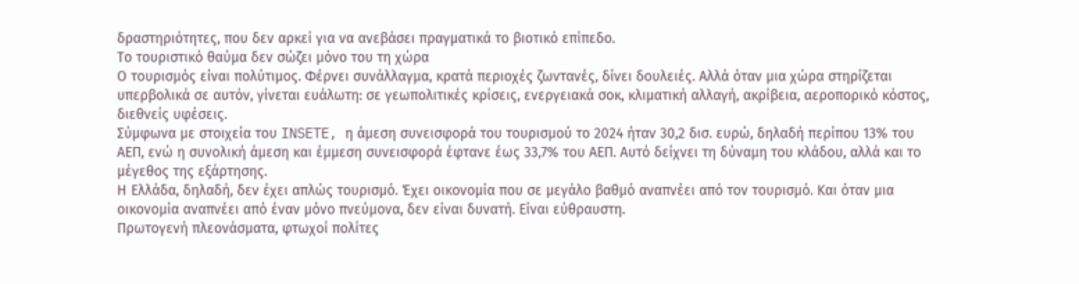δραστηριότητες, που δεν αρκεί για να ανεβάσει πραγματικά το βιοτικό επίπεδο.
Το τουριστικό θαύμα δεν σώζει μόνο του τη χώρα
Ο τουρισμός είναι πολύτιμος. Φέρνει συνάλλαγμα, κρατά περιοχές ζωντανές, δίνει δουλειές. Αλλά όταν μια χώρα στηρίζεται υπερβολικά σε αυτόν, γίνεται ευάλωτη: σε γεωπολιτικές κρίσεις, ενεργειακά σοκ, κλιματική αλλαγή, ακρίβεια, αεροπορικό κόστος, διεθνείς υφέσεις.
Σύμφωνα με στοιχεία του INSETE, η άμεση συνεισφορά του τουρισμού το 2024 ήταν 30,2 δισ. ευρώ, δηλαδή περίπου 13% του ΑΕΠ, ενώ η συνολική άμεση και έμμεση συνεισφορά έφτανε έως 33,7% του ΑΕΠ. Αυτό δείχνει τη δύναμη του κλάδου, αλλά και το μέγεθος της εξάρτησης.
Η Ελλάδα, δηλαδή, δεν έχει απλώς τουρισμό. Έχει οικονομία που σε μεγάλο βαθμό αναπνέει από τον τουρισμό. Και όταν μια οικονομία αναπνέει από έναν μόνο πνεύμονα, δεν είναι δυνατή. Είναι εύθραυστη.
Πρωτογενή πλεονάσματα, φτωχοί πολίτες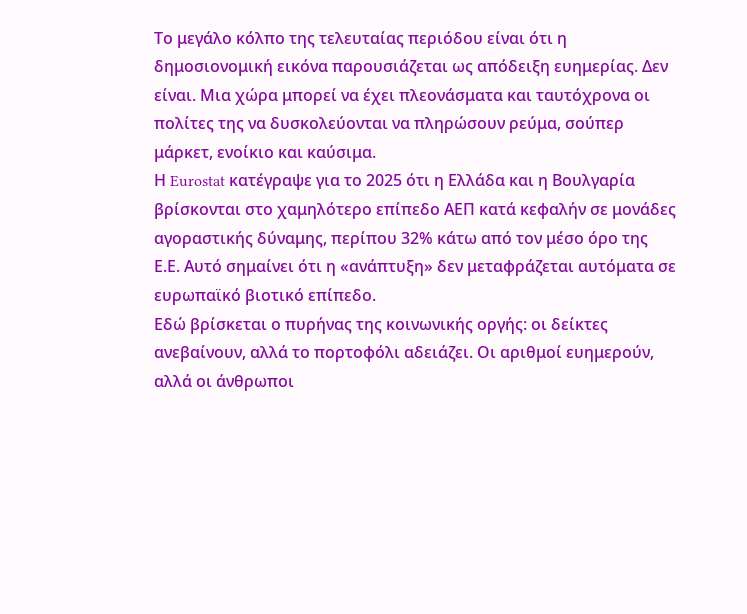Το μεγάλο κόλπο της τελευταίας περιόδου είναι ότι η δημοσιονομική εικόνα παρουσιάζεται ως απόδειξη ευημερίας. Δεν είναι. Μια χώρα μπορεί να έχει πλεονάσματα και ταυτόχρονα οι πολίτες της να δυσκολεύονται να πληρώσουν ρεύμα, σούπερ μάρκετ, ενοίκιο και καύσιμα.
Η Eurostat κατέγραψε για το 2025 ότι η Ελλάδα και η Βουλγαρία βρίσκονται στο χαμηλότερο επίπεδο ΑΕΠ κατά κεφαλήν σε μονάδες αγοραστικής δύναμης, περίπου 32% κάτω από τον μέσο όρο της Ε.Ε. Αυτό σημαίνει ότι η «ανάπτυξη» δεν μεταφράζεται αυτόματα σε ευρωπαϊκό βιοτικό επίπεδο.
Εδώ βρίσκεται ο πυρήνας της κοινωνικής οργής: οι δείκτες ανεβαίνουν, αλλά το πορτοφόλι αδειάζει. Οι αριθμοί ευημερούν, αλλά οι άνθρωποι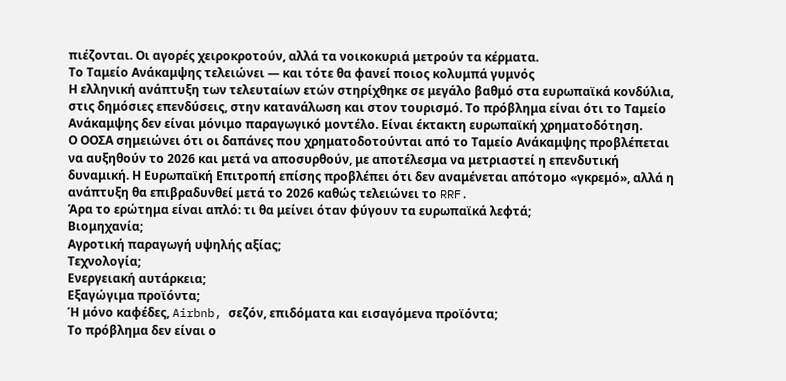πιέζονται. Οι αγορές χειροκροτούν, αλλά τα νοικοκυριά μετρούν τα κέρματα.
Το Ταμείο Ανάκαμψης τελειώνει — και τότε θα φανεί ποιος κολυμπά γυμνός
Η ελληνική ανάπτυξη των τελευταίων ετών στηρίχθηκε σε μεγάλο βαθμό στα ευρωπαϊκά κονδύλια, στις δημόσιες επενδύσεις, στην κατανάλωση και στον τουρισμό. Το πρόβλημα είναι ότι το Ταμείο Ανάκαμψης δεν είναι μόνιμο παραγωγικό μοντέλο. Είναι έκτακτη ευρωπαϊκή χρηματοδότηση.
Ο ΟΟΣΑ σημειώνει ότι οι δαπάνες που χρηματοδοτούνται από το Ταμείο Ανάκαμψης προβλέπεται να αυξηθούν το 2026 και μετά να αποσυρθούν, με αποτέλεσμα να μετριαστεί η επενδυτική δυναμική. Η Ευρωπαϊκή Επιτροπή επίσης προβλέπει ότι δεν αναμένεται απότομο «γκρεμό», αλλά η ανάπτυξη θα επιβραδυνθεί μετά το 2026 καθώς τελειώνει το RRF.
Άρα το ερώτημα είναι απλό: τι θα μείνει όταν φύγουν τα ευρωπαϊκά λεφτά;
Βιομηχανία;
Αγροτική παραγωγή υψηλής αξίας;
Τεχνολογία;
Ενεργειακή αυτάρκεια;
Εξαγώγιμα προϊόντα;
Ή μόνο καφέδες, Airbnb, σεζόν, επιδόματα και εισαγόμενα προϊόντα;
Το πρόβλημα δεν είναι ο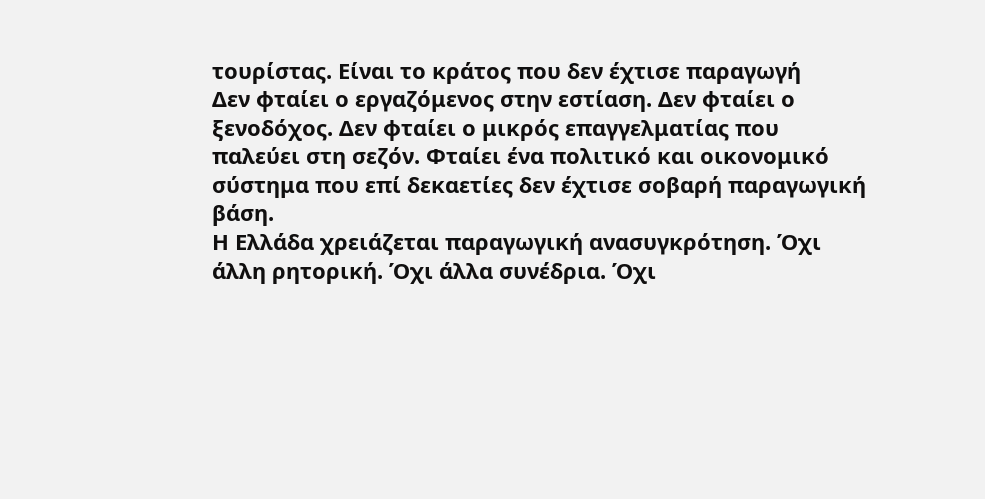τουρίστας. Είναι το κράτος που δεν έχτισε παραγωγή
Δεν φταίει ο εργαζόμενος στην εστίαση. Δεν φταίει ο ξενοδόχος. Δεν φταίει ο μικρός επαγγελματίας που παλεύει στη σεζόν. Φταίει ένα πολιτικό και οικονομικό σύστημα που επί δεκαετίες δεν έχτισε σοβαρή παραγωγική βάση.
Η Ελλάδα χρειάζεται παραγωγική ανασυγκρότηση. Όχι άλλη ρητορική. Όχι άλλα συνέδρια. Όχι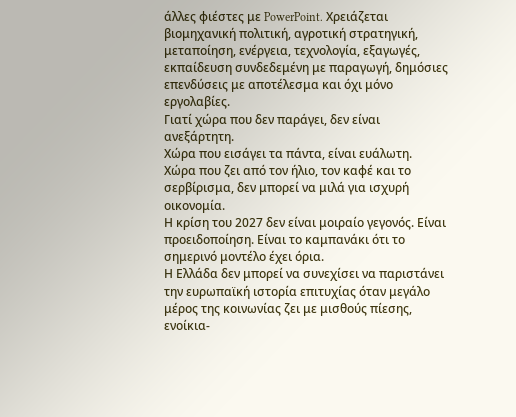άλλες φιέστες με PowerPoint. Χρειάζεται βιομηχανική πολιτική, αγροτική στρατηγική, μεταποίηση, ενέργεια, τεχνολογία, εξαγωγές, εκπαίδευση συνδεδεμένη με παραγωγή, δημόσιες επενδύσεις με αποτέλεσμα και όχι μόνο εργολαβίες.
Γιατί χώρα που δεν παράγει, δεν είναι ανεξάρτητη.
Χώρα που εισάγει τα πάντα, είναι ευάλωτη.
Χώρα που ζει από τον ήλιο, τον καφέ και το σερβίρισμα, δεν μπορεί να μιλά για ισχυρή οικονομία.
Η κρίση του 2027 δεν είναι μοιραίο γεγονός. Είναι προειδοποίηση. Είναι το καμπανάκι ότι το σημερινό μοντέλο έχει όρια.
Η Ελλάδα δεν μπορεί να συνεχίσει να παριστάνει την ευρωπαϊκή ιστορία επιτυχίας όταν μεγάλο μέρος της κοινωνίας ζει με μισθούς πίεσης, ενοίκια-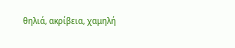θηλιά, ακρίβεια, χαμηλή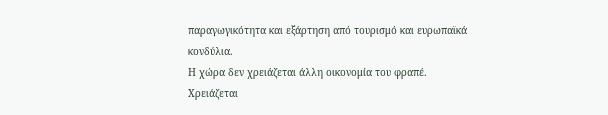παραγωγικότητα και εξάρτηση από τουρισμό και ευρωπαϊκά κονδύλια.
Η χώρα δεν χρειάζεται άλλη οικονομία του φραπέ.
Χρειάζεται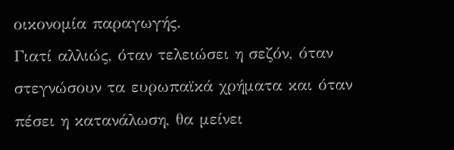οικονομία παραγωγής.
Γιατί αλλιώς, όταν τελειώσει η σεζόν, όταν στεγνώσουν τα ευρωπαϊκά χρήματα και όταν πέσει η κατανάλωση, θα μείνει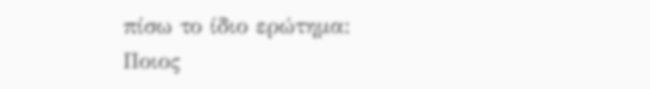πίσω το ίδιο ερώτημα:
Ποιος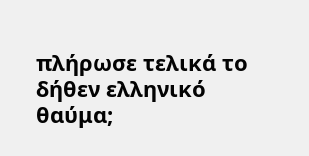πλήρωσε τελικά το δήθεν ελληνικό θαύμα;